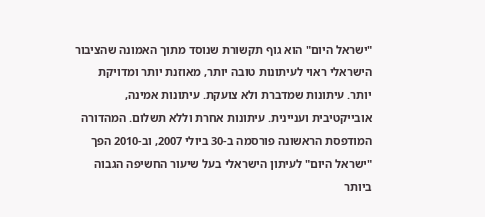"ישראל היום" הוא גוף תקשורת שנוסד מתוך האמונה שהציבור הישראלי ראוי לעיתונות טובה יותר, מאוזנת יותר ומדויקת יותר. עיתונות שמדברת ולא צועקת. עיתונות אמינה, אובייקטיבית ועניינית. עיתונות אחרת וללא תשלום. המהדורה המודפסת הראשונה פורסמה ב-30 ביולי 2007, וב-2010 הפך "ישראל היום" לעיתון הישראלי בעל שיעור החשיפה הגבוה ביותר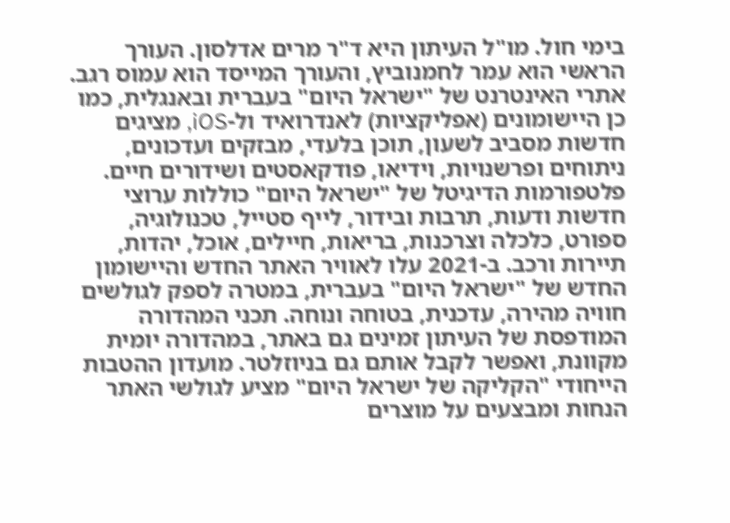בימי חול. מו"ל העיתון היא ד"ר מרים אדלסון. העורך הראשי הוא עמר לחמנוביץ, והעורך המייסד הוא עמוס רגב. אתרי האינטרנט של "ישראל היום" בעברית ובאנגלית, כמו כן היישומונים (אפליקציות) לאנדרואיד ול-iOS, מציגים חדשות מסביב לשעון, תוכן בלעדי, מבזקים ועדכונים, ניתוחים ופרשנויות, וידיאו, פודקאסטים ושידורים חיים. פלטפורמות הדיגיטל של "ישראל היום" כוללות ערוצי חדשות ודעות, תרבות ובידור, לייף סטייל, טכנולוגיה, ספורט, כלכלה וצרכנות, בריאות, חיילים, אוכל, יהדות, תיירות ורכב. ב-2021 עלו לאוויר האתר החדש והיישומון החדש של "ישראל היום" בעברית, במטרה לספק לגולשים חוויה מהירה, עדכנית, בטוחה ונוחה. תכני המהדורה המודפסת של העיתון זמינים גם באתר, במהדורה יומית מקוונת, ואפשר לקבל אותם גם בניוזלטר. מועדון ההטבות הייחודי "הקליקה של ישראל היום" מציע לגולשי האתר הנחות ומבצעים על מוצרים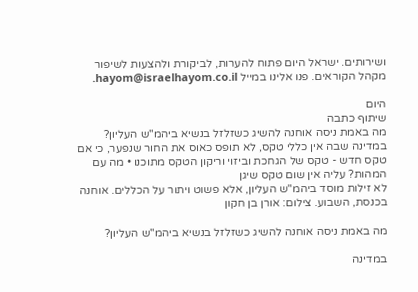ושירותים. ישראל היום פתוח להערות, לביקורת ולהצעות לשיפור מקהל הקוראים. פנו אלינו במייל hayom@israelhayom.co.il.

היום
שיתוף כתבה
מה באמת ניסה אוחנה להשיג כשזלזל בנשיא ביהמ"ש העליון?
במדינה שבה אין כללי טקס, לא תופס כאוס את החור שנפער, כי אם טקס חדש - טקס של הגחכת וביזוי וריקון הטקס מתוכנו • מה עם המהות? עליה אין שום טקס שיגן
לא זילות מוסד ביהמ"ש העליון, אלא פשוט ויתור על הכללים. אוחנה בכנסת, השבוע. צילום: אורן בן חקון

מה באמת ניסה אוחנה להשיג כשזלזל בנשיא ביהמ"ש העליון?

במדינה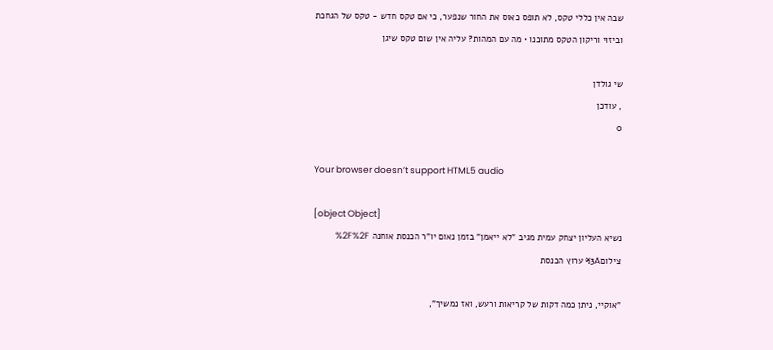שבה אין כללי טקס, לא תופס כאוס את החור שנפער, כי אם טקס חדש - טקס של הגחכת וביזוי וריקון הטקס מתוכנו • מה עם המהות? עליה אין שום טקס שיגן

שי גולדן
, עודכן
0

Your browser doesn’t support HTML5 audio

[object Object]
נשיא העליון יצחק עמית מגיב "לא ייאמן" בזמן נאום יו"ר הכנסת אוחנה %2F%2F צילום%3A ערוץ הכנסת

"אוקיי, ניתן כמה דקות של קריאות ורעש, ואז נמשיך",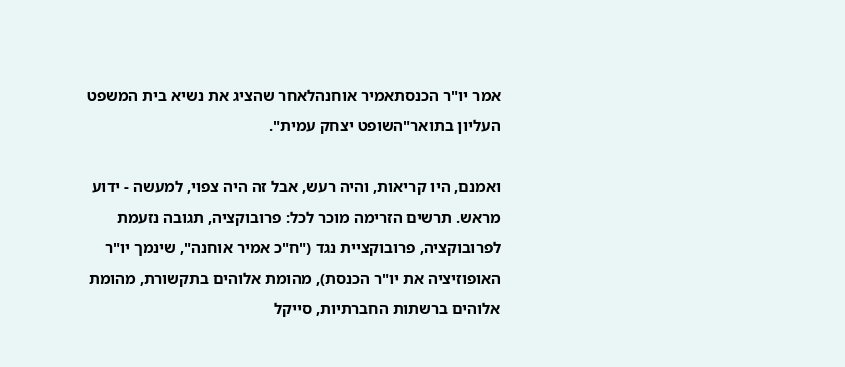אמר יו"ר הכנסתאמיר אוחנהלאחר שהציג את נשיא בית המשפט העליון בתואר"השופט יצחק עמית".

ואמנם, היו קריאות, והיה רעש, אבל זה היה צפוי, למעשה - ידוע מראש. תרשים הזרימה מוכר לכל: פרובוקציה, תגובה נזעמת לפרובוקציה, פרובוקציית נגד ("ח"כ אמיר אוחנה", שינמך יו"ר האופוזיציה את יו"ר הכנסת), מהומת אלוהים בתקשורת, מהומת אלוהים ברשתות החברתיות, סייקל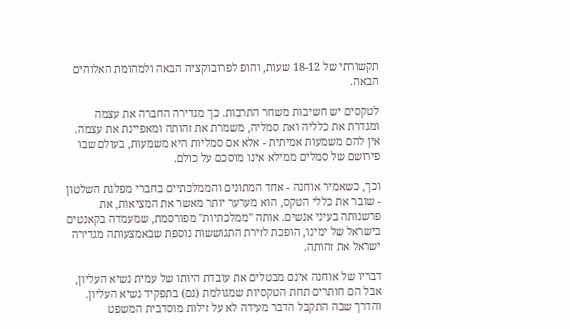תקשורתי של 18-12 שעות, והופ לפרובוקציה הבאה ולמהומת האלוהים הבאה.

לטקסים יש חשיבות משחר התרבות. כך מגדירה החברה את עצמה ומגדרת את כלליה ואת סמליה, משמרת את זהותה ומאפיינת את עצמה. אין להם משמעות אמיתית - אלא אם סמליות היא משמעות, בעולם שבו פירושם של סמלים ממילא אינו מוסכם על כולם.

וכך, כשאמיר אוחנה - אחד המתונים והממלכתיים בחברי מפלגת השלטון - שובר את כללי הטקס, הוא מערער יותר מאשר את המציאות, את פרשנותה בעיני אנשים. אותה "ממלכתיות" מפורסמת, שמעמדה בקאנטים בישראל של ימינו, הופכת לזירת התגוששות נוספת שבאמצעותה מגדירה ישראל את זהותה.

דבריו של אוחנה אינם מבטלים את עובדת היותו של עמית נשיא העליון, אבל הם חותרים תחת הטקסיות שמגולמת (גם) בתפקיד נשיא העליון. והדרך שבה התקבל הדבר מעידה לא על זילות מוסדבית המשפט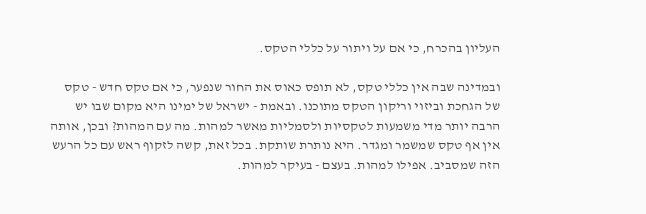העליון בהכרח, כי אם על ויתור על כללי הטקס.

ובמדינה שבה אין כללי טקס, לא תופס כאוס את החור שנפער, כי אם טקס חדש - טקס של הגחכת וביזוי וריקון הטקס מתוכנו. ובאמת - ישראל של ימינו היא מקום שבו יש הרבה יותר מדי משמעות לטקסיות ולסמליות מאשר למהות. מה עם המהות? ובכן, אותה אין אף טקס שמשמר ומגדר. היא נותרת שותקת. בכל זאת, קשה לזקוף ראש עם כל הרעש הזה שמסביב. אפילו למהות. בעצם - בעיקר למהות.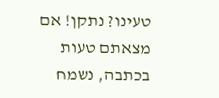טעינו? נתקן! אם מצאתם טעות בכתבה, נשמח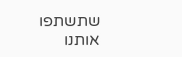שתשתפו אותנו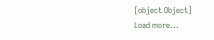[object Object]
Load more...